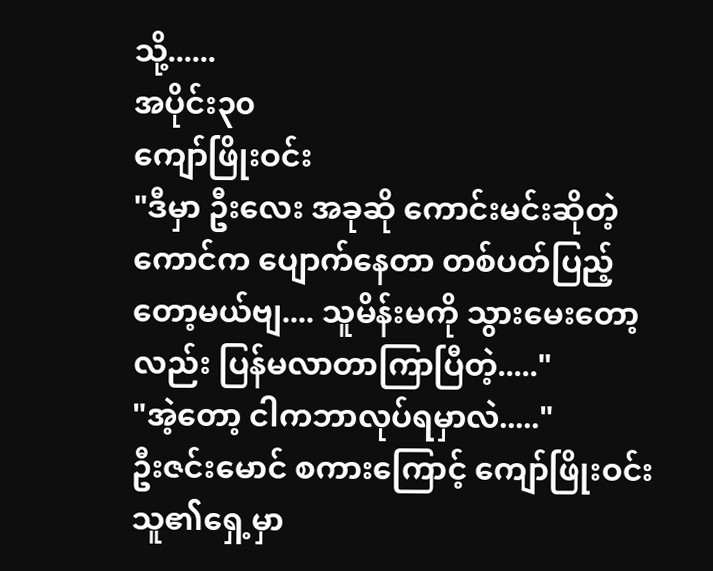သို့......
အပိုင်း၃၀
ကျော်ဖြိုးဝင်း
"ဒီမှာ ဦးလေး အခုဆို ကောင်းမင်းဆိုတဲ့ ကောင်က ပျောက်နေတာ တစ်ပတ်ပြည့်တော့မယ်ဗျ.... သူမိန်းမကို သွားမေးတော့လည်း ပြန်မလာတာကြာပြီတဲ့....."
"အဲ့တော့ ငါကဘာလုပ်ရမှာလဲ....."
ဦးဇင်းမောင် စကားကြောင့် ကျော်ဖြိုးဝင်း သူ၏ရှေ့မှာ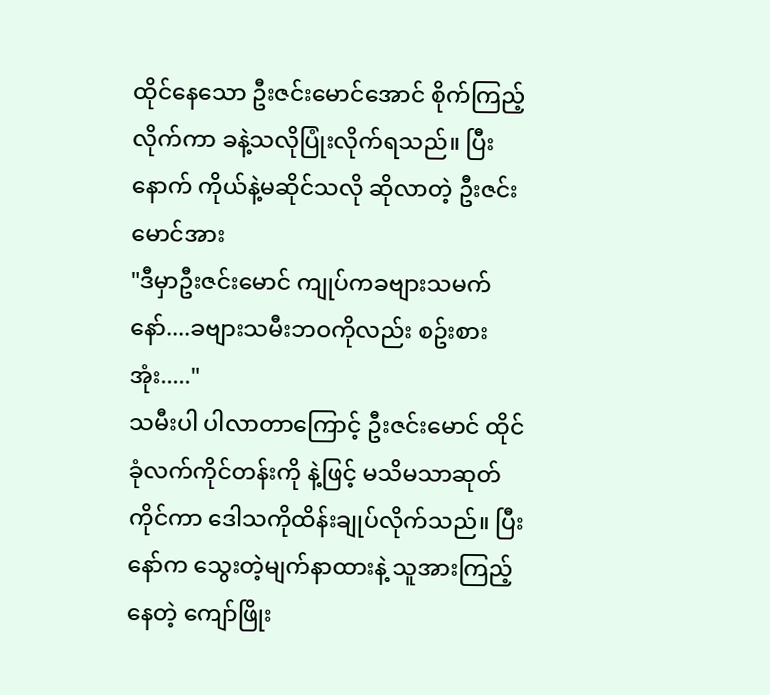ထိုင်နေသော ဦးဇင်းမောင်အောင် စိုက်ကြည့်လိုက်ကာ ခနဲ့သလိုပြုံးလိုက်ရသည်။ ပြီးနောက် ကိုယ်နဲ့မဆိုင်သလို ဆိုလာတဲ့ ဦးဇင်းမောင်အား
"ဒီမှာဦးဇင်းမောင် ကျုပ်ကခဗျားသမက်နော်....ခဗျားသမီးဘဝကိုလည်း စဥ်းစားအုံး....."
သမီးပါ ပါလာတာကြောင့် ဦးဇင်းမောင် ထိုင်ခုံလက်ကိုင်တန်းကို နဲ့ဖြင့် မသိမသာဆုတ်ကိုင်ကာ ဒေါသကိုထိန်းချုပ်လိုက်သည်။ ပြီးနော်က သွေးတဲ့မျက်နာထားနဲ့ သူအားကြည့်နေတဲ့ ကျော်ဖြိုး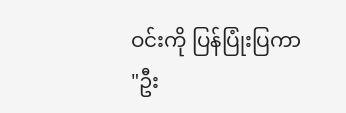ဝင်းကို ပြန်ပြုံးပြကာ
"ဦး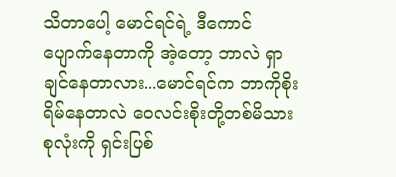သိတာပေါ့ မောင်ရင်ရဲ့ ဒီကောင်ပျောက်နေတာကို အဲ့တော့ ဘာလဲ ရှာချင်နေတာလား...မောင်ရင်က ဘာကိုစိုးရိမ်နေတာလဲ ဝေလင်းစိုးတို့တစ်မိသားစုလုံးကို ရှင်းပြစ်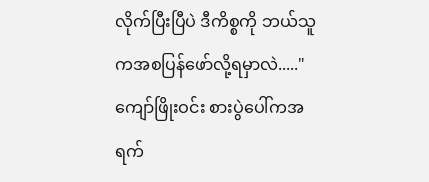လိုက်ပြီးပြီပဲ ဒီကိစ္စကို ဘယ်သူကအစပြန်ဖော်လို့ရမှာလဲ....."
ကျော်ဖြိုးဝင်း စားပွဲပေါ်ကအရက်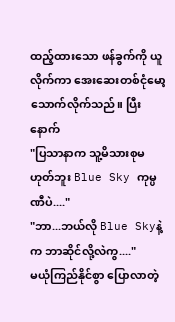ထည့်ထားသော ဖန်ခွက်ကို ယူလိုက်ကာ အေးဆေးတစ်ငုံမော့သောက်လိုက်သည်။ ပြီးနောက်
"ပြသာနာက သူ့မိသားစုမဟုတ်ဘူး Blue Sky ကုမ္ပဏီပဲ...."
"ဘာ...ဘယ်လို Blue Skyနဲ့က ဘာဆိုင်လို့လဲကွ...."
မယုံကြည်နိုင်စွာ ပြောလာတဲ့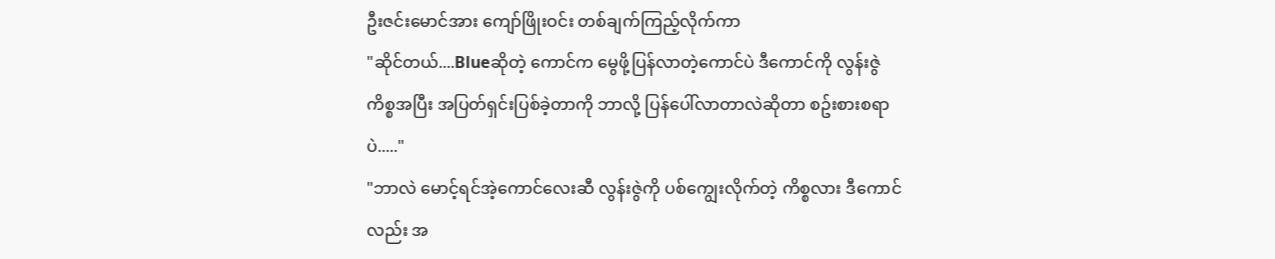ဦးဇင်းမောင်အား ကျော်ဖြိုးဝင်း တစ်ချက်ကြည့်လိုက်ကာ
"ဆိုင်တယ်....Blueဆိုတဲ့ ကောင်က မွေဖို့ပြန်လာတဲ့ကောင်ပဲ ဒီကောင်ကို လွန်းဇွဲကိစ္စအပြီး အပြတ်ရှင်းပြစ်ခဲ့တာကို ဘာလို့ ပြန်ပေါ်လာတာလဲဆိုတာ စဥ်းစားစရာပဲ....."
"ဘာလဲ မောင့်ရင်အဲ့ကောင်လေးဆီ လွန်းဇွဲကို ပစ်ကျွေးလိုက်တဲ့ ကိစ္စလား ဒီကောင်လည်း အ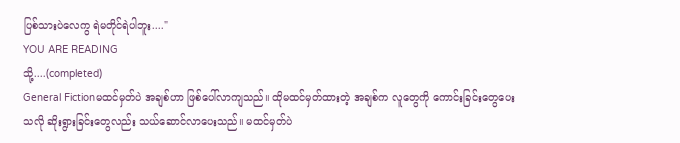ပြစ်သားပဲလေကွ ရဲမတိုင်ရဲပါဘူး...."
YOU ARE READING
သို့....(completed)
General Fictionမထင်မှတ်ပဲ အချစ်ဟာ ဖြစ်ပေါ်လာကျသည်။ ထိုမထင်မှတ်ထားတဲ့ အချစ်က လူတွေကို ကောင်းခြင်းတွေပေးသလို ဆိုးရွားခြင်းတွေလည်း သယ်ဆောင်လာပေးသည်။ မထင်မှတ်ပဲ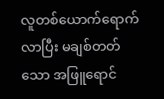လူတစ်ယောက်ရောက်လာပြီး မချစ်တတ်သော အဖြူရောင်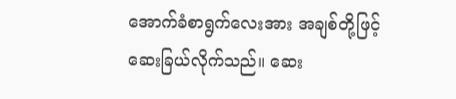အောက်ခံစာရွက်လေးအား အချစ်တို့ဖြင့် ဆေးခြယ်လိုက်သည်။ ဆေး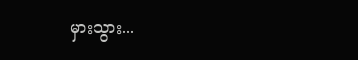မှားသွား...